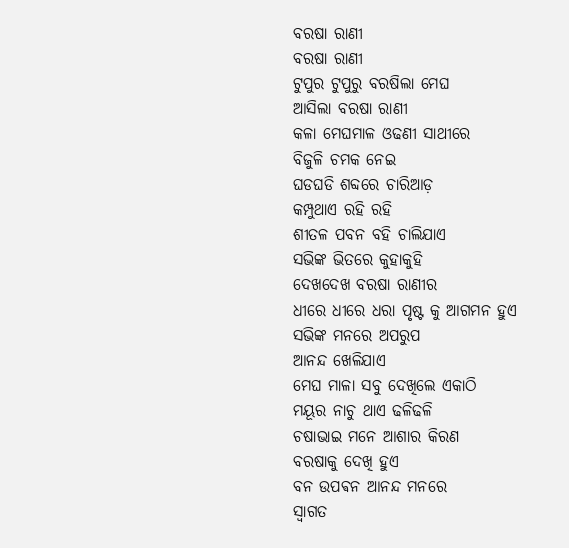ବରଷା ରାଣୀ
ବରଷା ରାଣୀ
ଟୁପୁର ଟୁପୁରୁ ବରଷିଲା ମେଘ
ଆସିଲା ବରଷା ରାଣୀ
କଳା ମେଘମାଳ ଓଢଣୀ ସାଥୀରେ
ବିଜୁଳି ଚମକ ନେଇ
ଘଡଘଡି ଶବ୍ଦରେ ଚାରିଆଡ଼
କମ୍ପୁଥାଏ ରହି ରହି
ଶୀତଳ ପବନ ବହି ଚାଲିଯାଏ
ସଭିଙ୍କ ଭିତରେ କୁହାକୁହି
ଦେଖଦେଖ ବରଷା ରାଣୀର
ଧୀରେ ଧୀରେ ଧରା ପୃଷ୍ଟ କୁ ଆଗମନ ହୁଏ
ସଭିଙ୍କ ମନରେ ଅପରୁପ
ଆନନ୍ଦ ଖେଳିଯାଏ
ମେଘ ମାଳା ସବୁ ଦେଖିଲେ ଏକାଠି
ମୟୂର ନାଚୁ ଥାଏ ଢଳିଢଳି
ଚଷାଭାଇ ମନେ ଆଶାର କିରଣ
ବରଷାକୁ ଦେଖି ହୁଏ
ବନ ଉପଵନ ଆନନ୍ଦ ମନରେ
ସ୍ୱାଗତ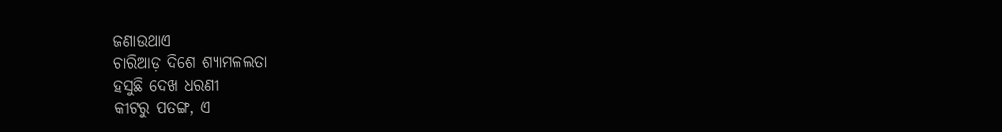ଜଣାଉଥାଏ
ଚାରିଆଡ଼ ଦିଶେ ଶ୍ୟାମଳଲତା
ହସୁଛି ଦେଖ ଧରଣୀ
କୀଟରୁ ପତଙ୍ଗ, ଏ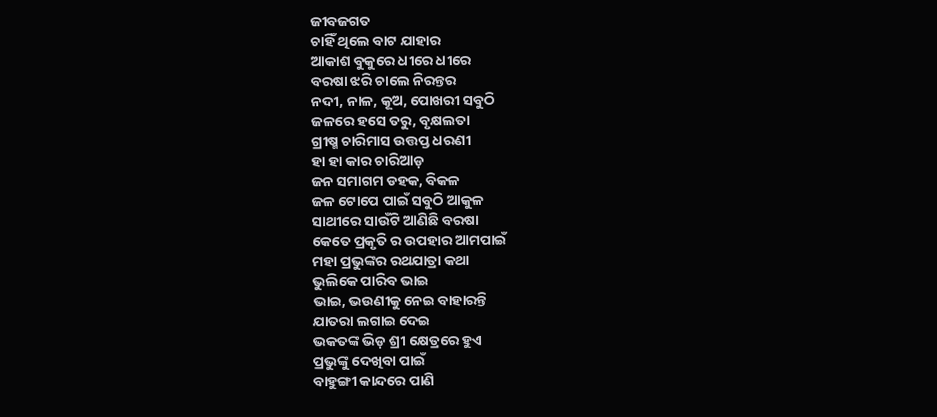ଜୀବଜଗତ
ଚାହିଁ ଥିଲେ ବାଟ ଯାହାର
ଆକାଶ ବୁକୁରେ ଧୀରେ ଧୀରେ
ବରଷା ଝରି ଚାଲେ ନିରନ୍ତର
ନଦୀ, ନାଳ, କୂଅ, ପୋଖରୀ ସବୁଠି
ଜଳରେ ହସେ ତରୁ, ବୃକ୍ଷଲତା
ଗ୍ରୀଷ୍ମ ଚାରିମାସ ଉତ୍ତପ୍ତ ଧରଣୀ
ହା ହା କାର ଚାରିଆଡ଼
ଜନ ସମାଗମ ଡହକ, ବିକଳ
ଜଳ ଟୋପେ ପାଇଁ ସବୁଠି ଆକୁଳ
ସାଥୀରେ ସାଉଁଟି ଆଣିଛି ବରଷା
କେତେ ପ୍ରକୃତି ର ଉପହାର ଆମପାଇଁ
ମହା ପ୍ରଭୁଙ୍କର ରଥଯାତ୍ରା କଥା
ଭୁଲିକେ ପାରିବ ଭାଇ
ଭାଇ, ଭଉଣୀକୁ ନେଇ ବାହାରନ୍ତି
ଯାତରା ଲଗାଇ ଦେଇ
ଭକତଙ୍କ ଭିଡ଼ ଶ୍ରୀ କ୍ଷେତ୍ରରେ ହୁଏ
ପ୍ରଭୁଙ୍କୁ ଦେଖିବା ପାଇଁ
ବାହୁଙ୍ଗୀ କାନ୍ଦରେ ପାଣି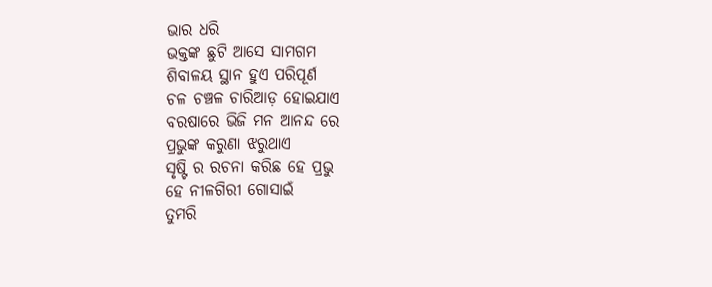ଭାର ଧରି
ଭକ୍ତଙ୍କ ଛୁଟି ଆସେ ସାମଗମ
ଶିବାଳୟ ସ୍ଥାନ ହୁଏ ପରିପୂର୍ଣ
ଚଳ ଚଞ୍ଚଳ ଚାରିଆଡ଼ ହୋଇଯାଏ
ବରଷାରେ ଭିଜି ମନ ଆନନ୍ଦ ରେ
ପ୍ରଭୁଙ୍କ କରୁଣା ଝରୁଥାଏ
ସୃଷ୍ଟି ର ରଚନା କରିଛ ହେ ପ୍ରଭୁ
ହେ ନୀଳଗିରୀ ଗୋସାଇଁ
ତୁମରି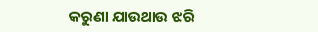କରୁଣା ଯାଉଥାଉ ଝରି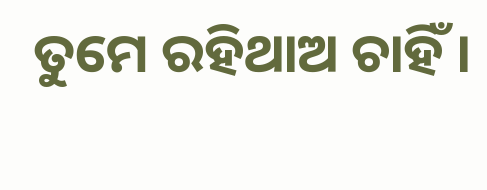ତୁମେ ରହିଥାଅ ଚାହିଁ ।